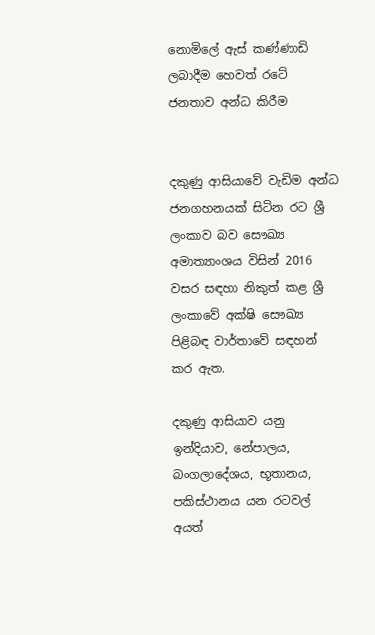නොමිලේ ඇස්‌ කණ්‌ණාඩි ලබාදීම හෙවත් රටේ ජනතාව අන්ධ කිරීම


දකුණු ආසියාවේ වැඩිම අන්ධ ජනගහනයක්‌ සිටින රට ශ්‍රී ලංකාව බව සෞඛ්‍ය අමාත්‍යාංශය විසින් 2016 වසර සඳහා නිකුත් කළ ශ්‍රී ලංකාවේ අක්‌ෂි සෞඛ්‍ය පිළිබඳ වාර්තාවේ සඳහන් කර ඇත.

දකුණු ආසියාව යනු ඉන්දියාව, නේපාලය, බංගලාදේශය, භූතානය, පකිස්‌ථානය යන රටවල් අයත්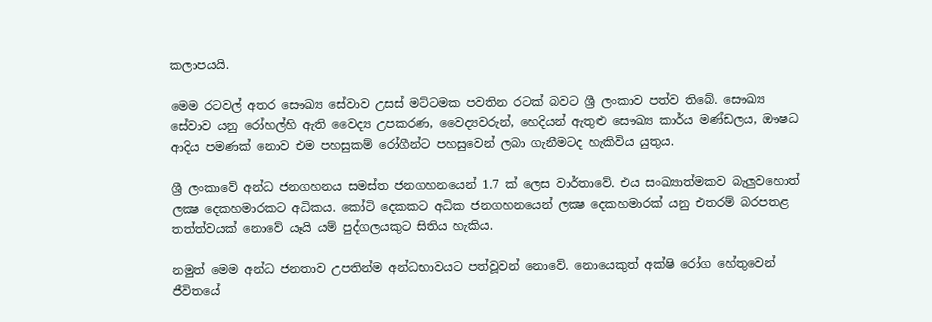කලාපයයි.

මෙම රටවල් අතර සෞඛ්‍ය සේවාව උසස්‌ මට්‌ටමක පවතින රටක්‌ බවට ශ්‍රී ලංකාව පත්ව තිබේ. සෞඛ්‍ය සේවාව යනු රෝහල්හි ඇති වෛද්‍ය උපකරණ, වෛද්‍යවරුන්, හෙදියන් ඇතුළු සෞඛ්‍ය කාර්ය මණ්‌ඩලය, ඖෂධ ආදිය පමණක්‌ නොව එම පහසුකම් රෝගීන්ට පහසුවෙන් ලබා ගැනීමටද හැකිවිය යුතුය.

ශ්‍රී ලංකාවේ අන්ධ ජනගහනය සමස්‌ත ජනගහනයෙන් 1.7 ක්‌ ලෙස වාර්තාවේ. එය සංඛ්‍යාත්මකව බැලුවහොත් ලක්‍ෂ දෙකහමාරකට අධිකය. කෝටි දෙකකට අධික ජනගහනයෙන් ලක්‍ෂ දෙකහමාරක්‌ යනු එතරම් බරපතළ තත්ත්වයක්‌ නොවේ යෑයි යම් පුද්ගලයකුට සිතිය හැකිය.

නමුත් මෙම අන්ධ ජනතාව උපතින්ම අන්ධභාවයට පත්වූවන් නොවේ. නොයෙකුත් අක්‌ෂි රෝග හේතුවෙන් ජීවිතයේ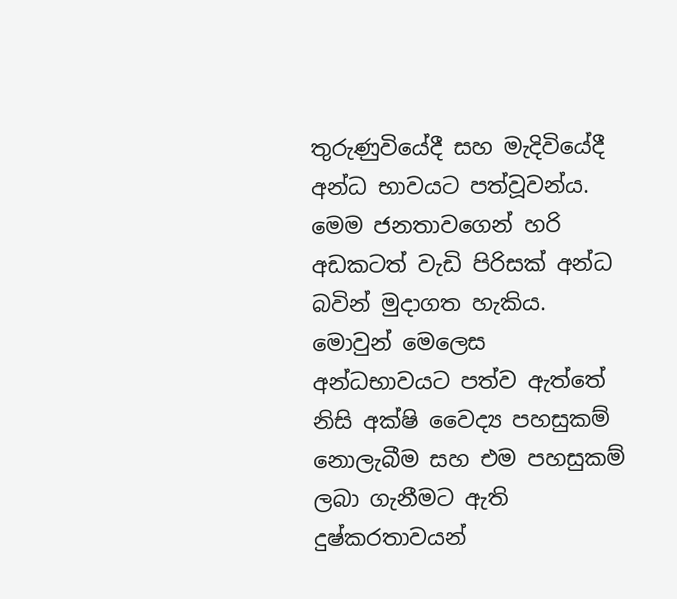තුරුණුවියේදී සහ මැදිවියේදී අන්ධ භාවයට පත්වූවන්ය. මෙම ජනතාවගෙන් හරි අඩකටත් වැඩි පිරිසක්‌ අන්ධ බවින් මුදාගත හැකිය. මොවුන් මෙලෙස අන්ධභාවයට පත්ව ඇත්තේ නිසි අක්‌ෂි වෛද්‍ය පහසුකම් නොලැබීම සහ එම පහසුකම් ලබා ගැනීමට ඇති දුෂ්කරතාවයන්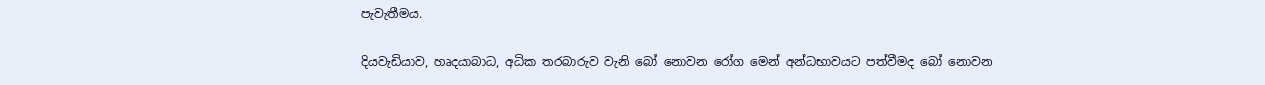පැවැතීමය.

දියවැඩියාව, හෘදයාබාධ, අධික තරබාරුව වැනි බෝ නොවන රෝග මෙන් අන්ධභාවයට පත්වීමද බෝ නොවන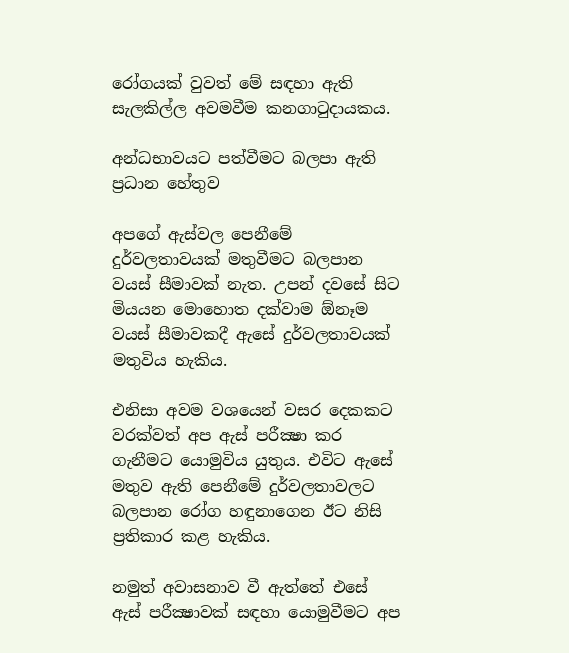රෝගයක්‌ වුවත් මේ සඳහා ඇති සැලකිල්ල අවමවීම කනගාටුදායකය.

අන්ධභාවයට පත්වීමට බලපා ඇති ප්‍රධාන හේතුව

අපගේ ඇස්‌වල පෙනීමේ දුර්වලතාවයක්‌ මතුවීමට බලපාන වයස්‌ සීමාවක්‌ නැත. උපන් දවසේ සිට මියයන මොහොත දක්‌වාම ඕනෑම වයස්‌ සීමාවකදී ඇසේ දුර්වලතාවයක්‌ මතුවිය හැකිය.

එනිසා අවම වශයෙන් වසර දෙකකට වරක්‌වත් අප ඇස්‌ පරීක්‍ෂා කර ගැනීමට යොමුවිය යුතුය. එවිට ඇසේ මතුව ඇති පෙනීමේ දුර්වලතාවලට බලපාන රෝග හඳුනාගෙන ඊට නිසි ප්‍රතිකාර කළ හැකිය.

නමුත් අවාසනාව වී ඇත්තේ එසේ ඇස්‌ පරීක්‍ෂාවක්‌ සඳහා යොමුවීමට අප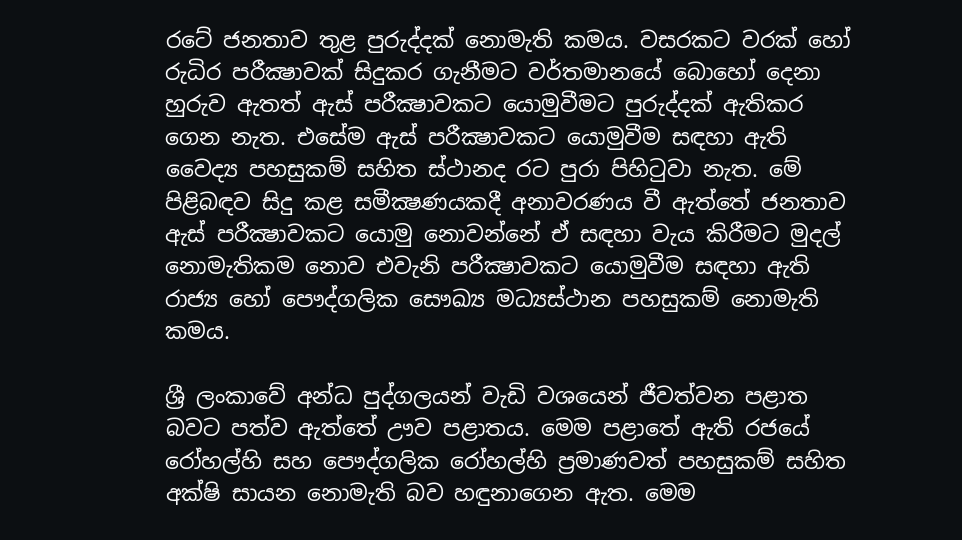රටේ ජනතාව තුළ පුරුද්දක්‌ නොමැති කමය. වසරකට වරක්‌ හෝ රුධිර පරීක්‍ෂාවක්‌ සිදුකර ගැනීමට වර්තමානයේ බොහෝ දෙනා හුරුව ඇතත් ඇස්‌ පරීක්‍ෂාවකට යොමුවීමට පුරුද්දක්‌ ඇතිකර ගෙන නැත. එසේම ඇස්‌ පරීක්‍ෂාවකට යොමුවීම සඳහා ඇති වෛද්‍ය පහසුකම් සහිත ස්‌ථානද රට පුරා පිහිටුවා නැත. මේ පිළිබඳව සිදු කළ සමීක්‍ෂණයකදී අනාවරණය වී ඇත්තේ ජනතාව ඇස්‌ පරීක්‍ෂාවකට යොමු නොවන්නේ ඒ සඳහා වැය කිරීමට මුදල් නොමැතිකම නොව එවැනි පරීක්‍ෂාවකට යොමුවීම සඳහා ඇති රාජ්‍ය හෝ පෞද්ගලික සෞඛ්‍ය මධ්‍යස්‌ථාන පහසුකම් නොමැති කමය.

ශ්‍රී ලංකාවේ අන්ධ පුද්ගලයන් වැඩි වශයෙන් ජීවත්වන පළාත බවට පත්ව ඇත්තේ ඌව පළාතය. මෙම පළාතේ ඇති රජයේ රෝහල්හි සහ පෞද්ගලික රෝහල්හි ප්‍රමාණවත් පහසුකම් සහිත අක්‌ෂි සායන නොමැති බව හඳුනාගෙන ඇත. මෙම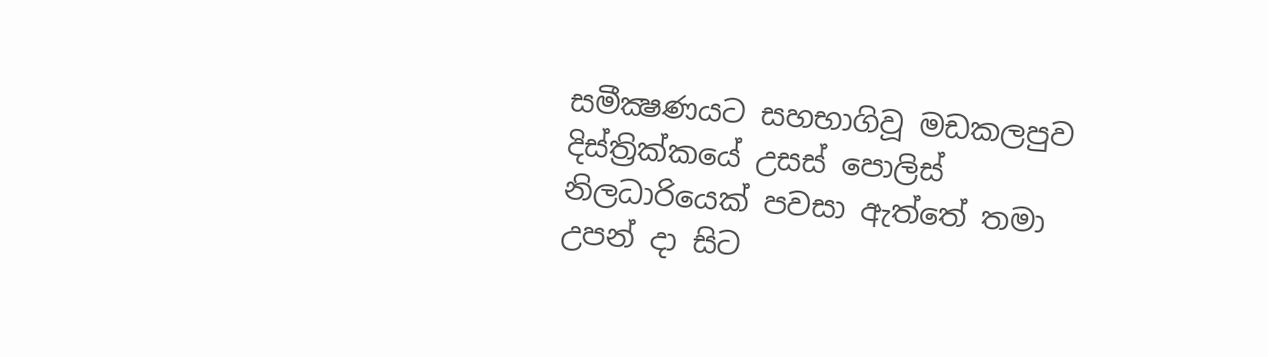සමීක්‍ෂණයට සහභාගිවූ මඩකලපුව දිස්‌ත්‍රික්‌කයේ උසස්‌ පොලිස්‌ නිලධාරියෙක්‌ පවසා ඇත්තේ තමා උපන් දා සිට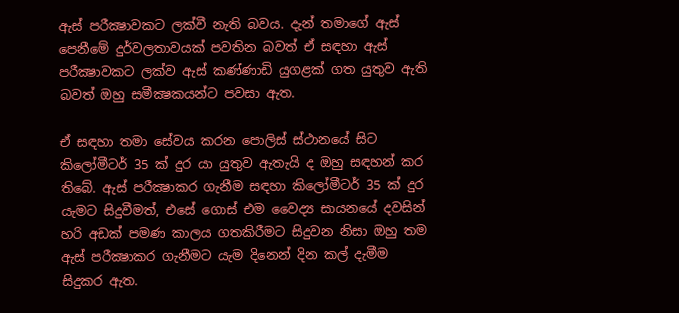ඇස්‌ පරීක්‍ෂාවකට ලක්‌වී නැති බවය. දැන් තමාගේ ඇස්‌ පෙනීමේ දුර්වලතාවයක්‌ පවතින බවත් ඒ සඳහා ඇස්‌ පරීක්‍ෂාවකට ලක්‌ව ඇස්‌ කණ්‌ණාඩි යුගළක්‌ ගත යුතුව ඇති බවත් ඔහු සමීක්‍ෂකයන්ට පවසා ඇත.

ඒ සඳහා තමා සේවය කරන පොලිස්‌ ස්‌ථානයේ සිට කිලෝමීටර් 35 ක්‌ දුර යා යුතුව ඇතැයි ද ඔහු සඳහන් කර තිබේ. ඇස්‌ පරීක්‍ෂාකර ගැනීම සඳහා කිලෝමීටර් 35 ක්‌ දුර යැමට සිදුවීමත්, එසේ ගොස්‌ එම වෛද්‍ය සායනයේ දවසින් හරි අඩක්‌ පමණ කාලය ගතකිරීමට සිදුවන නිසා ඔහු තම ඇස්‌ පරීක්‍ෂාකර ගැනීමට යැම දිනෙන් දින කල් දැමීම සිදුකර ඇත.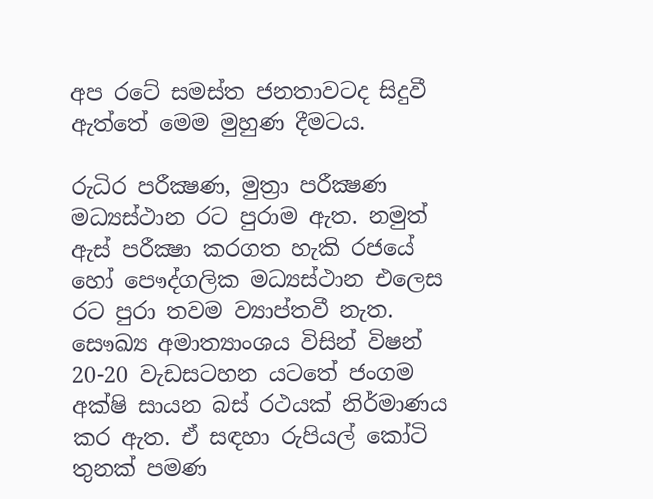අප රටේ සමස්‌ත ජනතාවටද සිදුවී ඇත්තේ මෙම මුහුණ දීමටය.

රුධිර පරීක්‍ෂණ, මුත්‍රා පරීක්‍ෂණ මධ්‍යස්‌ථාන රට පුරාම ඇත. නමුත් ඇස්‌ පරීක්‍ෂා කරගත හැකි රජයේ හෝ පෞද්ගලික මධ්‍යස්‌ථාන එලෙස රට පුරා තවම ව්‍යාප්තවී නැත. සෞඛ්‍ය අමාත්‍යාංශය විසින් විෂන් 20-20 වැඩසටහන යටතේ ජංගම අක්‌ෂි සායන බස්‌ රථයක්‌ නිර්මාණය කර ඇත. ඒ සඳහා රුපියල් කෝටි තුනක්‌ පමණ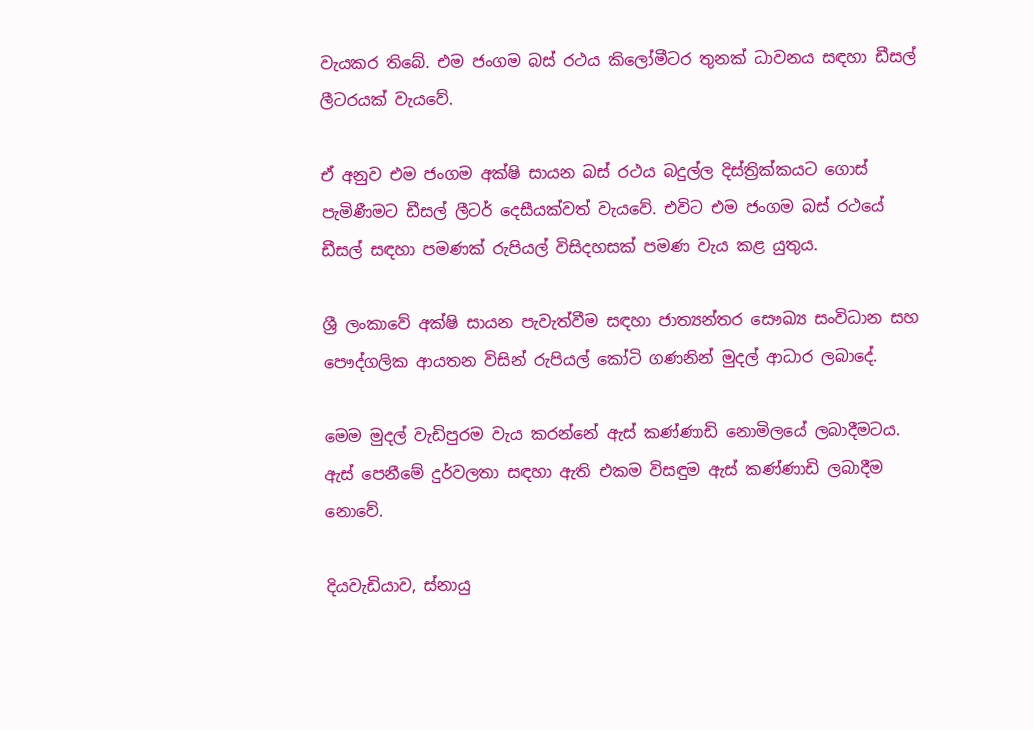වැයකර තිබේ. එම ජංගම බස්‌ රථය කිලෝමීටර තුනක්‌ ධාවනය සඳහා ඩීසල් ලීටරයක්‌ වැයවේ.

ඒ අනුව එම ජංගම අක්‌ෂි සායන බස්‌ රථය බදුල්ල දිස්‌ත්‍රික්‌කයට ගොස්‌ පැමිණීමට ඩීසල් ලීටර් දෙසීයක්‌වත් වැයවේ. එවිට එම ජංගම බස්‌ රථයේ ඩීසල් සඳහා පමණක්‌ රුපියල් විසිදහසක්‌ පමණ වැය කළ යුතුය.

ශ්‍රී ලංකාවේ අක්‌ෂි සායන පැවැත්වීම සඳහා ජාත්‍යන්තර සෞඛ්‍ය සංවිධාන සහ පෞද්ගලික ආයතන විසින් රුපියල් කෝටි ගණනින් මුදල් ආධාර ලබාදේ.

මෙම මුදල් වැඩිපුරම වැය කරන්නේ ඇස්‌ කණ්‌ණාඩි නොමිලයේ ලබාදීමටය. ඇස්‌ පෙනීමේ දුර්වලතා සඳහා ඇති එකම විසඳුම ඇස්‌ කණ්‌ණාඩි ලබාදීම නොවේ.

දියවැඩියාව, ස්‌නායු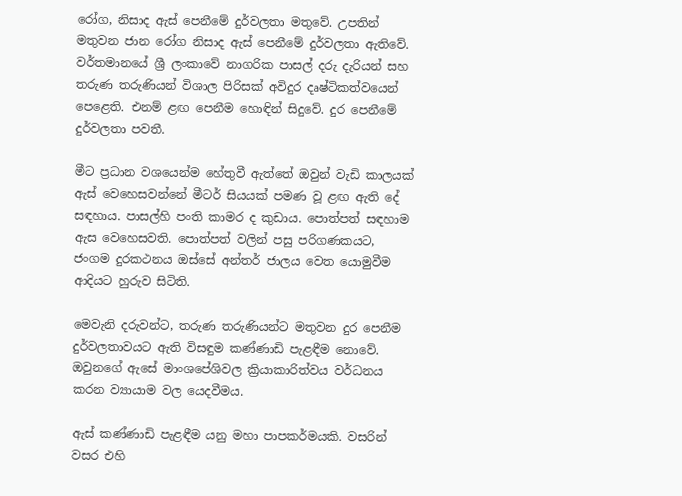රෝග, නිසාද ඇස්‌ පෙනීමේ දුර්වලතා මතුවේ. උපතින් මතුවන ජාන රෝග නිසාද ඇස්‌ පෙනීමේ දුර්වලතා ඇතිවේ. වර්තමානයේ ශ්‍රී ලංකාවේ නාගරික පාසල් දරු දැරියන් සහ තරුණ තරුණියන් විශාල පිරිසක්‌ අවිදුර දෘෂ්ටිකත්වයෙන් පෙළෙති. එනම් ළඟ පෙනීම හොඳින් සිදුවේ. දුර පෙනීමේ දුර්වලතා පවතී.

මීට ප්‍රධාන වශයෙන්ම හේතුවී ඇත්තේ ඔවුන් වැඩි කාලයක්‌ ඇස්‌ වෙහෙසවන්නේ මීටර් සියයක්‌ පමණ වූ ළඟ ඇති දේ සඳහාය. පාසල්හි පංති කාමර ද කුඩාය. පොත්පත් සඳහාම ඇස වෙහෙසවති. පොත්පත් වලින් පසු පරිගණකයට, ජංගම දුරකථනය ඔස්‌සේ අන්තර් ජාලය වෙත යොමුවීම ආදියට හුරුව සිටිති.

මෙවැනි දරුවන්ට, තරුණ තරුණියන්ට මතුවන දුර පෙනීම දුර්වලතාවයට ඇති විසඳුම කණ්‌ණාඩි පැළඳීම නොවේ. ඔවුනගේ ඇසේ මාංශපේශිවල ක්‍රියාකාරිත්වය වර්ධනය කරන ව්‍යායාම වල යෙදවීමය.

ඇස්‌ කණ්‌ණාඩි පැළඳීම යනු මහා පාපකර්මයකි. වසරින් වසර එහි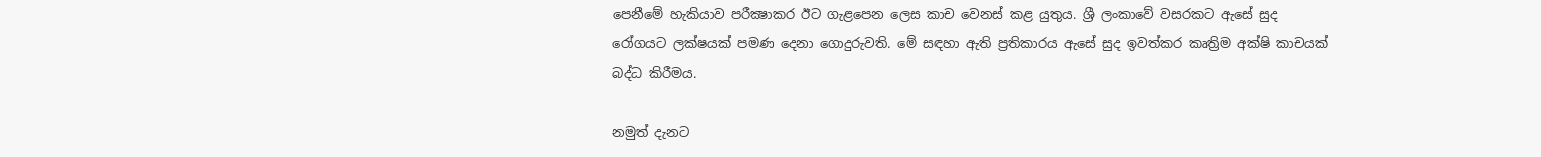පෙනීමේ හැකියාව පරීක්‍ෂාකර ඊට ගැළපෙන ලෙස කාච වෙනස්‌ කළ යුතුය. ශ්‍රී ලංකාවේ වසරකට ඇසේ සුද රෝගයට ලක්‌ෂයක්‌ පමණ දෙනා ගොදුරුවති. මේ සඳහා ඇති ප්‍රතිකාරය ඇසේ සුද ඉවත්කර කෘත්‍රිම අක්‌ෂි කාචයක්‌ බද්ධ කිරීමය.

නමුත් දැනට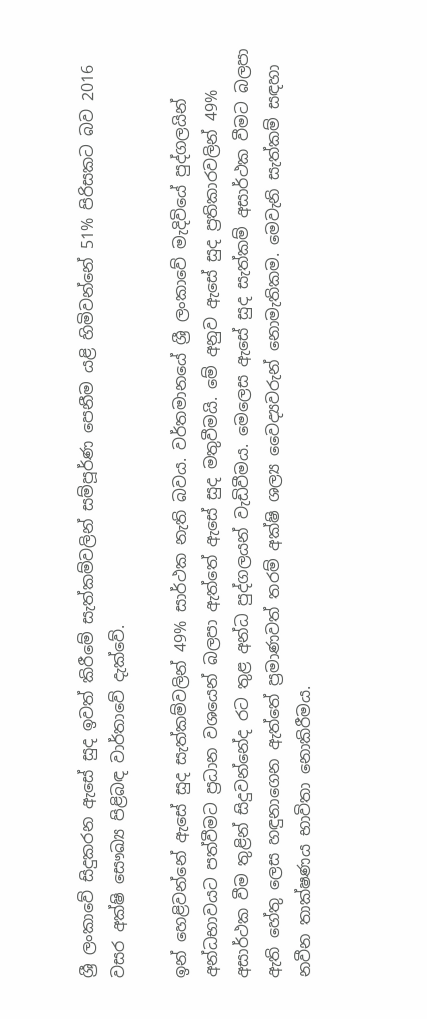ශ්‍රී ලංකාවේ සිදුකරන ඇසේ සුද ඉවත් කිරීමේ සැත්කම්වලින් සම්පූර්ණ පෙනීම යළි හිමිවන්නේ 51% පිරිසකට බව 2016 වසර අක්‌ෂි සෞඛ්‍ය පිළිබඳ වාර්තාවේ දැක්‌වේ.

ඉන් හෙළිවන්නේ ඇසේ සුද සැත්කම්වලින් 49% සාර්ථක නැති බවය. වර්තමානයේ ශ්‍රී ලංකාවේ මැදිවියේ පුද්ගලයින් අන්ධභාවයට පත්වීමට ප්‍රධාන වශයෙන් බලපා ඇත්තේ ඇසේ සුද මතුවීමයි. මේ අනුව ඇසේ සුද ප්‍රතිකාරවලින් 49% අසාර්ථක වීම තුළින් සිදුවන්නේද රට තුළ අන්ධ පුද්ගලයන් වැඩිවීමය. මෙලෙස ඇසේ සුද සැත්කම් අසාර්ථක වීමට බලපා ඇති හේතු ලෙස හඳුනාගෙන ඇත්තේ ප්‍රමාණවත් තරම් අක්‌ෂි ශල්‍ය වෛද්‍යවරුන් නොමැතිකම. මෙවැනි සැත්කම් සඳහා නවීන තාක්‌ෂණය භාවිතා නොකිරීමය.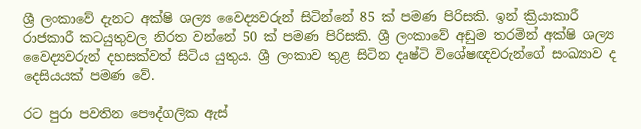ශ්‍රී ලංකාවේ දැනට අක්‌ෂි ශල්‍ය වෛද්‍යවරුන් සිටින්නේ 85 ක්‌ පමණ පිරිසකි. ඉන් ක්‍රියාකාරී රාජකාරී කටයුතුවල නිරත වන්නේ 50 ක්‌ පමණ පිරිසකි. ශ්‍රී ලංකාවේ අඩුම තරමින් අක්‌ෂි ශල්‍ය වෛද්‍යවරුන් දහසක්‌වත් සිටිය යුතුය. ශ්‍රී ලංකාව තුළ සිටින දෘෂ්ටි විශේෂඥවරුන්ගේ සංඛ්‍යාව ද දෙසියයක්‌ පමණ වේ.

රට පුරා පවතින පෞද්ගලික ඇස්‌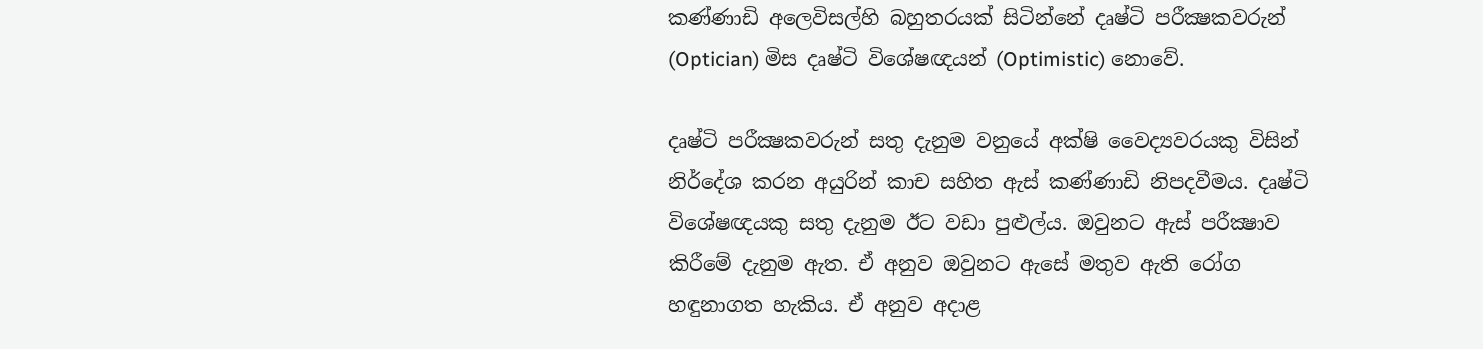කණ්‌ණාඩි අලෙවිසල්හි බහුතරයක්‌ සිටින්නේ දෘෂ්ටි පරීක්‍ෂකවරුන් (Optician) මිස දෘෂ්ටි විශේෂඥයන් (Optimistic) නොවේ.

දෘෂ්ටි පරීක්‍ෂකවරුන් සතු දැනුම වනුයේ අක්‌ෂි වෛද්‍යවරයකු විසින් නිර්දේශ කරන අයුරින් කාච සහිත ඇස්‌ කණ්‌ණාඩි නිපදවීමය. දෘෂ්ටි විශේෂඥයකු සතු දැනුම ඊට වඩා පුළුල්ය. ඔවුනට ඇස්‌ පරීක්‍ෂාව කිරීමේ දැනුම ඇත. ඒ අනුව ඔවුනට ඇසේ මතුව ඇති රෝග හඳුනාගත හැකිය. ඒ අනුව අදාළ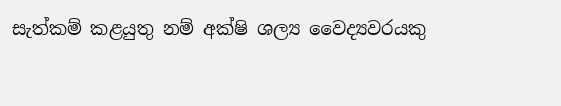සැත්කම් කළයුතු නම් අක්‌ෂි ශල්‍ය වෛද්‍යවරයකු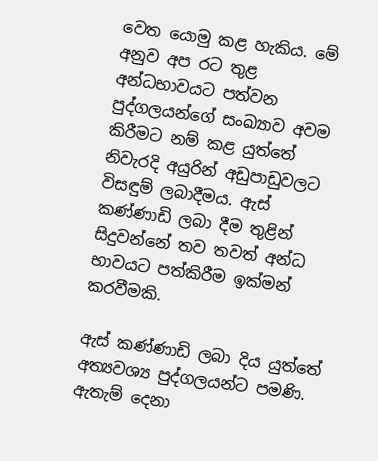වෙත යොමු කළ හැකිය. මේ අනුව අප රට තුළ අන්ධභාවයට පත්වන පුද්ගලයන්ගේ සංඛ්‍යාව අවම කිරීමට නම් කළ යුත්තේ නිවැරදි අයුරින් අඩුපාඩුවලට විසඳුම් ලබාදීමය. ඇස්‌ කණ්‌ණාඩි ලබා දීම තුළින් සිදුවන්නේ තව තවත් අන්ධ භාවයට පත්කිරීම ඉක්‌මන් කරවීමකි.

ඇස්‌ කණ්‌ණාඩි ලබා දිය යුත්තේ අත්‍යවශ්‍ය පුද්ගලයන්ට පමණි. ඇතැම් දෙනා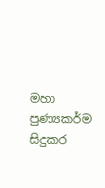මහා පුණ්‍යකර්ම සිදුකර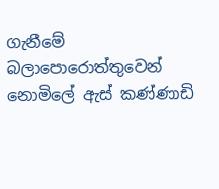ගැනීමේ බලාපොරොත්තුවෙන් නොමිලේ ඇස්‌ කණ්‌ණාඩි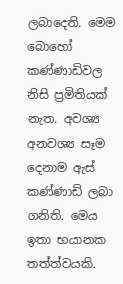ලබාදෙති. මෙම බොහෝ කණ්‌ණාඩිවල නිසි ප්‍රමිතියක්‌ නැත. අවශ්‍ය අනවශ්‍ය සෑම දෙනාම ඇස්‌ කණ්‌ණාඩි ලබා ගනිති. මෙය ඉතා භයානක තත්ත්වයකි.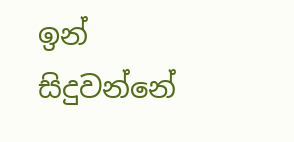ඉන් සිදුවන්නේ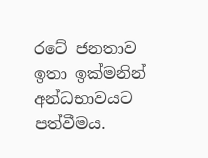රටේ ජනතාව ඉතා ඉක්‌මනින් අන්ධභාවයට පත්වීමය.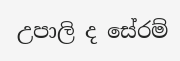උපාලි ද සේරම්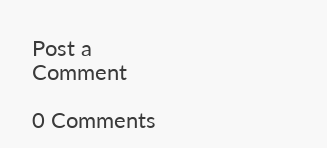Post a Comment

0 Comments